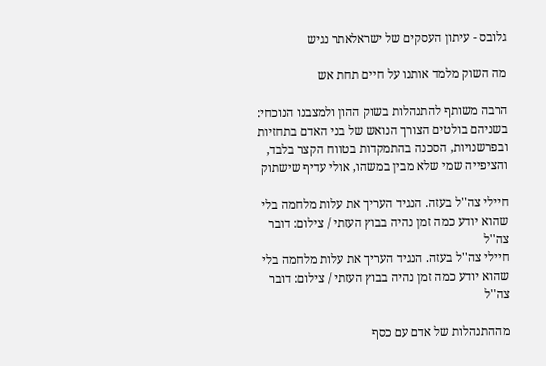גלובס - עיתון העסקים של ישראלאתר נגיש

מה השוק מלמד אותנו על חיים תחת אש

הרבה משותף להתנהלות בשוק ההון ולמצבנו הנוכחי: בשניהם בולטים הצורך הנואש של בני האדם בתחזיות ובפרשנויות, הסכנה בהתמקדות בטווח הקצר בלבד, והציפייה שמי שלא מבין במשהו, אולי עדיף שישתוק

חיילי צה''ל בעזה. הנגיד העריך את עלות מלחמה בלי שהוא יודע כמה זמן נהיה בבוץ העזתי / צילום: דובר צה''ל
חיילי צה''ל בעזה. הנגיד העריך את עלות מלחמה בלי שהוא יודע כמה זמן נהיה בבוץ העזתי / צילום: דובר צה''ל

מההתנהלות של אדם עם כסף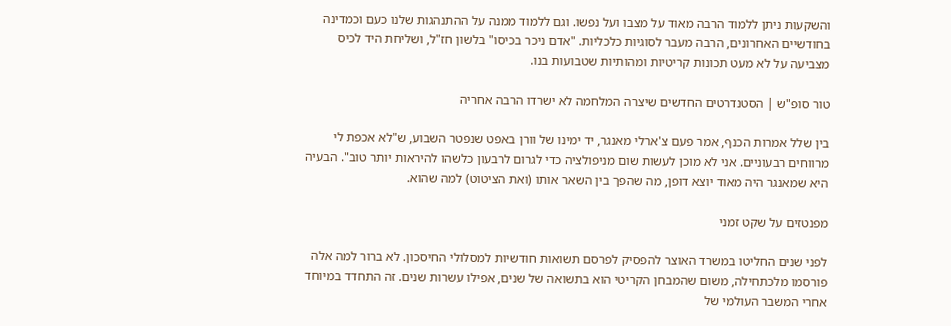והשקעות ניתן ללמוד הרבה מאוד על מצבו ועל נפשו. וגם ללמוד ממנה על ההתנהגות שלנו כעם וכמדינה בחודשיים האחרונים, הרבה מעבר לסוגיות כלכליות. "אדם ניכר בכיסו" בלשון חז"ל, ושליחת היד לכיס מצביעה על לא מעט תכונות קריטיות ומהותיות שטבועות בנו.

טור סופ"ש | הסטנדרטים החדשים שיצרה המלחמה לא ישרדו הרבה אחריה

בין שלל אמרות הכנף, אמר פעם צ'ארלי מאנגר, יד ימינו של וורן באפט שנפטר השבוע, ש"לא אכפת לי מרווחים רבעוניים. אני לא מוכן לעשות שום מניפולציה כדי לגרום לרבעון כלשהו להיראות יותר טוב". הבעיה היא שמאנגר היה מאוד יוצא דופן, מה שהפך בין השאר אותו (ואת הציטוט) למה שהוא.

מפנטזים על שקט זמני

לפני שנים החליטו במשרד האוצר להפסיק לפרסם תשואות חודשיות למסלולי החיסכון. לא ברור למה אלה פורסמו מלכתחילה, משום שהמבחן הקריטי הוא בתשואה של שנים, אפילו עשרות שנים. זה התחדד במיוחד אחרי המשבר העולמי של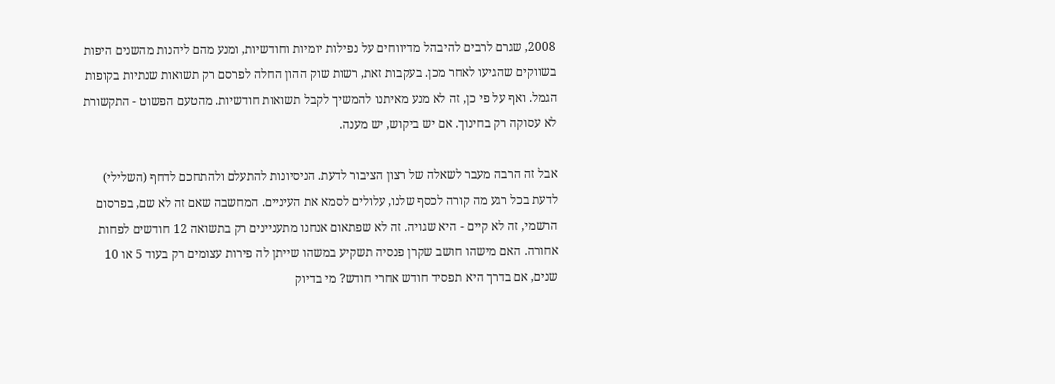2008, שגרם לרבים להיבהל מדיווחים על נפילות יומיות וחודשיות, ומנע מהם ליהנות מהשנים היפות בשווקים שהגיעו לאחר מכן. בעקבות זאת, רשות שוק ההון החלה לפרסם רק תשואות שנתיות בקופות הגמל. ואף על פי כן, זה לא מנע מאיתנו להמשיך לקבל תשואות חודשיות. מהטעם הפשוט - התקשורת לא עסוקה רק בחינוך. אם יש ביקוש, יש מענה.

אבל זה הרבה מעבר לשאלה של רצון הציבור לדעת. הניסיונות להתעלם ולהתחכם לדחף (השלילי) לדעת בכל רגע מה קורה לכסף שלנו, עלולים לסמא את העיניים. המחשבה שאם זה לא שם, בפרסום הרשמי, זה לא קיים - היא שגויה. זה לא שפתאום אנחנו מתעניינים רק בתשואה 12 חודשים לפחות אחורה. האם מישהו חושב שקרן פנסיה תשקיע במשהו שייתן לה פירות עצומים רק בעוד 5 או 10 שנים, אם בדרך היא תפסיד חודש אחרי חודש? מי בדיוק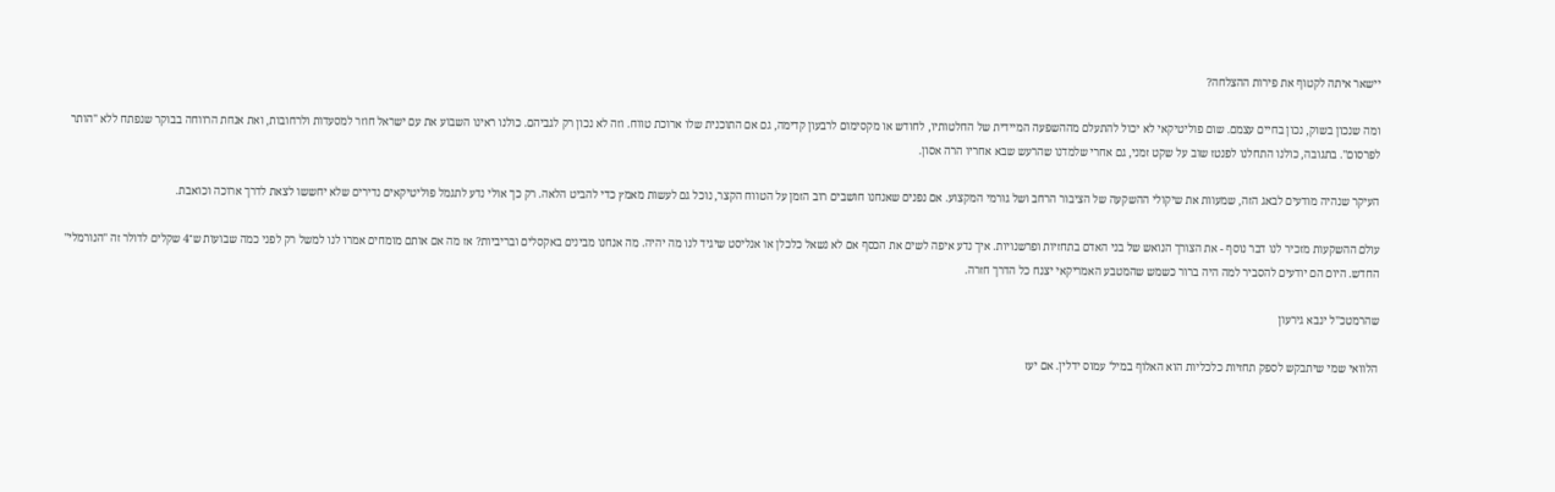יישאר איתה לקטוף את פירות ההצלחה?

ומה שנכון בשוק, נכון בחיים עצמם. שום פוליטיקאי לא יכול להתעלם מההשפעה המיידית של החלטותיו, לחודש או מקסימום לרבעון קדימה, גם אם התוכנית שלו ארוכת טווח. וזה לא נכון רק לגביהם. כולנו ראינו השבוע את עם ישראל חוזר למסעדות ולרחובות, ואת אנחת הרווחה בבוקר שנפתח ללא "הותר לפרסום". בתגובה, כולנו התחלנו לפנטז שוב על שקט זמני, גם אחרי שלמדנו שהרעש שבא אחריו הרה אסון.

העיקר שנהיה מודעים לבאג הזה, שמעוות את שיקולי ההשקעה של הציבור הרחב ושל גורמי המקצוע. אם נפנים שאנחנו חושבים רוב הזמן על הטווח הקצר, נוכל גם לעשות מאמץ כדי להביט הלאה. רק כך אולי נדע לתגמל פוליטיקאים נדירים שלא יחששו לצאת לדרך ארוכה וכואבת.

עולם ההשקעות מזכיר לנו דבר נוסף - את הצורך הנואש של בני האדם בתחזיות ופרשנויות. איך נדע איפה לשים את הכסף אם לא נשאל כלכלן או אנליסט שיגיד לנו מה יהיה. מה אנחנו מבינים באקסלים ובריביות? אז מה אם אותם מומחים אמרו לנו למשל רק לפני כמה שבועות ש־4 שקלים לדולר זה "הנורמלי" החדש. היום הם יודעים להסביר למה היה ברור כשמש שהמטבע האמריקאי יצנח כל הדרך חזרה.

שהרמטכ"ל ינבא גירעון

הלוואי שמי שיתבקש לספק תחזיות כלכליות הוא האלוף במיל' עמוס ידלין. אם יעז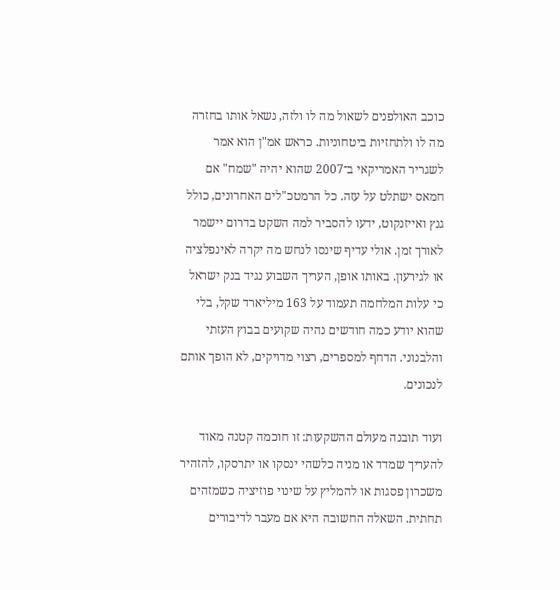כוכב האולפנים לשאול מה לו ולזה, נשאל אותו בחזרה מה לו ולתחזיות ביטחוניות. כראש אמ"ן הוא אמר לשגריר האמריקאי ב־2007 שהוא יהיה "שמח" אם חמאס ישתלט על עזה. כל הרמטכ"לים האחרונים, כולל גנץ ואייזנקוט, ידעו להסביר למה השקט בדרום יישמר לאורך זמן. אולי עדיף שינסו לנחש מה יקרה לאינפלציה או לגירעון. באותו אופן, העריך השבוע נגיד בנק ישראל כי עלות המלחמה תעמוד על 163 מיליארד שקל, בלי שהוא יודע כמה חודשים נהיה שקועים בבוץ העזתי והלבנוני. הדחף למספרים, רצוי מדויקים, לא הופך אותם לנכונים.

ועוד תובנה מעולם ההשקעות: זו חוכמה קטנה מאוד להעריך שמדד או מניה כלשהי ינסקו או יתרסקו, להזהיר משכרון פסגות או להמליץ על שינוי פוזיציה כשמזהים תחתית. השאלה החשובה היא אם מעבר לדיבורים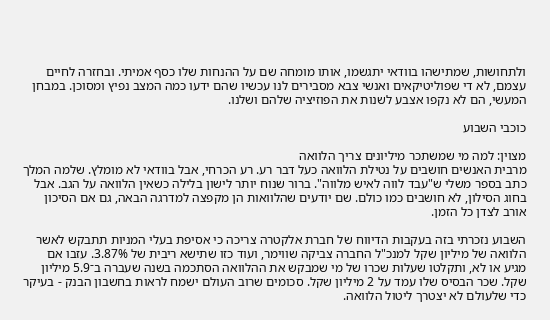ולתחושות, שמתישהו בוודאי יתגשמו, אותו מומחה שם על ההנחות שלו כסף אמיתי. ובחזרה לחיים עצמם, לא די שפוליטיקאים ואנשי צבא מסבירים לנו עכשיו שהם ידעו כמה המצב נפיץ ומסוכן. במבחן המעשי, הם לא נקפו אצבע לשנות את הפוזיציה שלהם ושלנו.

כוכבי השבוע

מצוין: למה מי שמשתכר מיליונים צריך הלוואה
מרבית האנשים חושבים על נטילת הלוואה כעל דבר רע. רע הכרחי, אבל בוודאי לא מומלץ. שלמה המלך כתב בספר משלי ש"עבד לווה לאיש מלווה". ברור שנוח יותר לישון בלילה כשאין הלוואה על הגב. אבל בחוג הסילון, לא חושבים כמו כולם. שם יודעים שהלוואות הן מקפצה למדרגה הבאה, גם אם הסיכון אורב לצדן כל הזמן.

השבוע נזכרתי בזה בעקבות הדיווח של חברת אלקטרה צריכה כי אסיפת בעלי המניות תתבקש לאשר הלוואה של מיליון שקל למנכ"ל החברה צביקה שווימר, ועוד כזו שתישא ריבית של 3.87%. עזבו אם מגיע או לא, ותקלטו שעלות שכרו של מי שמבקש את ההלוואה הסתכמה בשנה שעברה ב־5.9 מיליון שקל. שכר הבסיס שלו עמד על 2 מיליון שקל. סכומים שרוב העולם ישמח לראות בחשבון הבנק - בעיקר כדי שלעולם לא יצטרך ליטול הלוואה.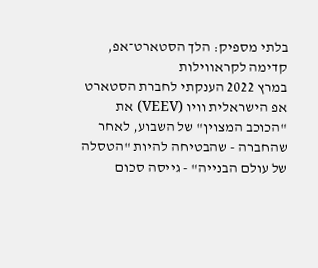בלתי מספיק: הלך הסטארט־אפ, קדימה לקראווילות
במרץ 2022 הענקתי לחברת הסטארט אפ הישראלית וויו (VEEV) את "הכוכב המצוין" של השבוע, לאחר שהחברה - שהבטיחה להיות "הטסלה של עולם הבנייה" - גייסה סכום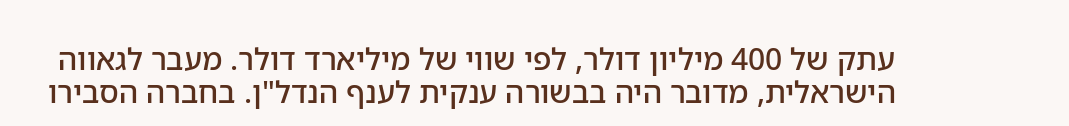עתק של 400 מיליון דולר, לפי שווי של מיליארד דולר. מעבר לגאווה הישראלית, מדובר היה בבשורה ענקית לענף הנדל"ן. בחברה הסבירו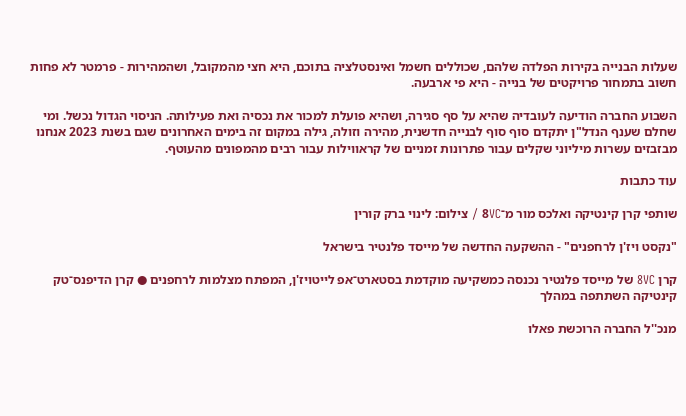שעלות הבנייה בקירות הפלדה שלהם, שכוללים חשמל ואינסטלציה בתוכם, היא חצי מהמקובל, ושהמהירות - פרמטר לא פחות חשוב בתמחור פרויקטים של בנייה - היא פי ארבעה.

השבוע החברה הודיעה לעובדיה שהיא על סף סגירה, ושהיא פועלת למכור את נכסיה ואת פעילותה. הניסוי הגדול נכשל. ומי שחלם שענף הנדל"ן יתקדם סוף סוף לבנייה חדשנית, מהירה וזולה, גילה במקום זה בימים האחרונים שגם בשנת 2023 אנחנו מבזבזים עשרות מיליוני שקלים עבור פתרונות זמניים של קראווילות עבור רבים מהמפונים מהעוטף.

עוד כתבות

שותפי קרן קינטיקה ואלכס מור מ־8VC / צילום: לינוי ברק קורין

"נקסט ויז'ן לרחפנים" - ההשקעה החדשה של מייסד פלנטיר בישראל

קרן 8VC של מייסד פלנטיר נכנסה כמשקיעה מוקדמת בסטארט־אפ לייטויז'ן, המפתח מצלמות לרחפנים ● קרן הדיפנס־טק קינטיקה השתתפה במהלך

מנכ''ל החברה הרוכשת פאלו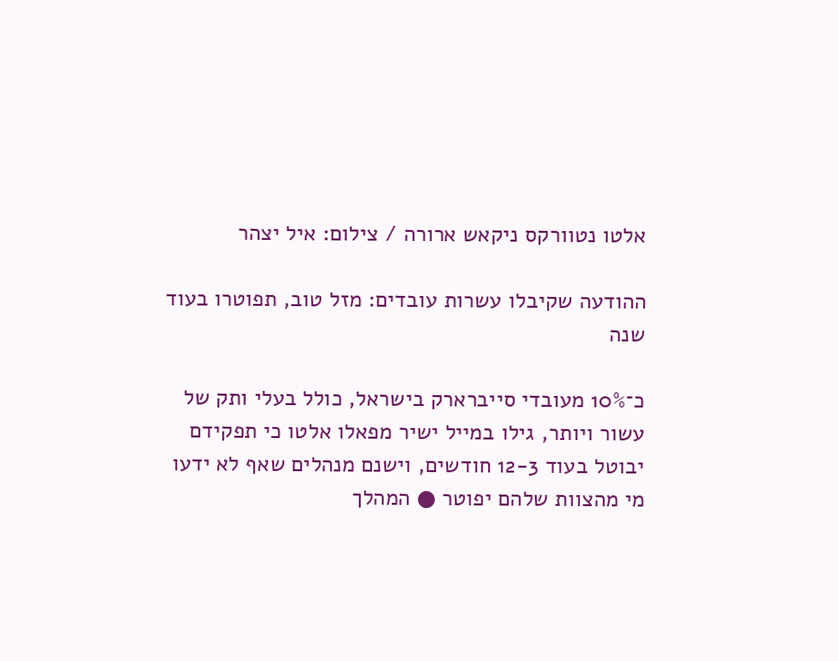אלטו נטוורקס ניקאש ארורה / צילום: איל יצהר

ההודעה שקיבלו עשרות עובדים: מזל טוב, תפוטרו בעוד שנה

כ־10% מעובדי סייברארק בישראל, כולל בעלי ותק של עשור ויותר, גילו במייל ישיר מפאלו אלטו כי תפקידם יבוטל בעוד 12-3 חודשים, וישנם מנהלים שאף לא ידעו מי מהצוות שלהם יפוטר ● המהלך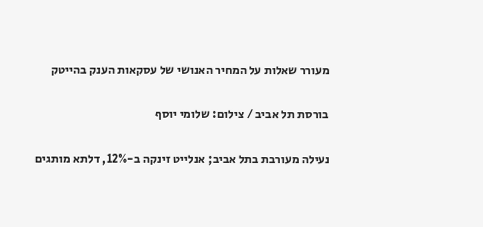מעורר שאלות על המחיר האנושי של עסקאות הענק בהייטק

בורסת תל אביב / צילום: שלומי יוסף

נעילה מעורבת בתל אביב; אנלייט זינקה ב-12%, דלתא מותגים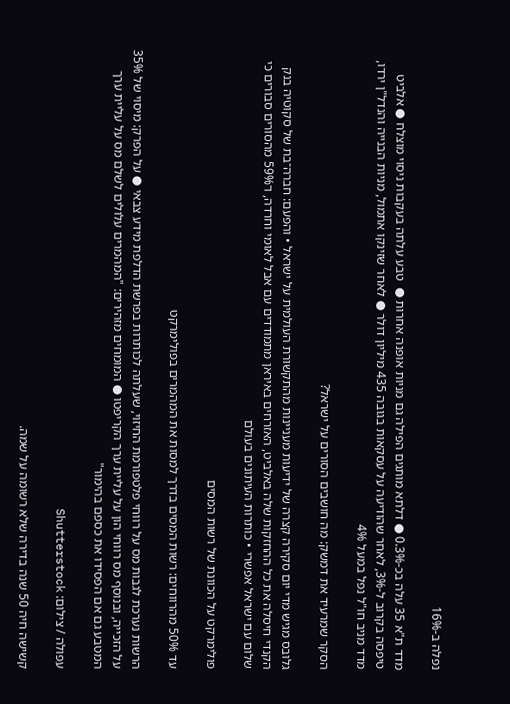נפלה ב-16%

מדד ת"א 35 עלה בכ-0.3% ● דלתא מותגים הפילה גם מניות אופנה אחרות ●  טבע עלתה בעקבות ניסוי מוצלח ● אלביט טיפסה בקרוב ל-3%, לאחר שהודיעה על עסקאות בגובה 435 מיליון דולר ● לאחר שזינקו אתמול, מניות הבנייה והנדל"ן ירדו, מדד מניב חו"ל נפל במעל 4%

הסקר שמרעיד את דמשק: מה חושבים הסורים על ישראל?

גלובס מגיש מדי יום סקירה קצרה של ידיעות מעניינות מהתקשורת העולמית על ישראל • והפעם: חברה־בת של סקוטיה בנק הקנדי חיסלה את כל ההחזקות שלה באלביט, האזרחים באיראן מתמודדים עם אבל לאומי וחרדה, ו־59% מהסורים סבורים כי שלום עם ישראל אפשרי • כותרות העיתונים בעולם

פולימרקט על הכוונת של רשות המסים

עד 50% מהרווחים: רשות המסים בדרך למסות את המהמרים בפולימרקט

הרשות נערכת לגבות מס על רווחי פלטפורמת החיזוי, שעלתה לכותרות בפרשת הדלפת מידע צבאי ● על הפרק: מיסוי של 35% על הזכייה, ובנוסף מס רווחי הון על עליית ערך הקריפטו ● המומחים מזהירים: "המהמרים עלולים לשלם מס על עליית ערך המטבע גם אם הפסידו את כספם בהימור"

עפולה / צילום: Shutterstock

קשישה חיה 50 שנה בדירה שלא רשומה על שמה.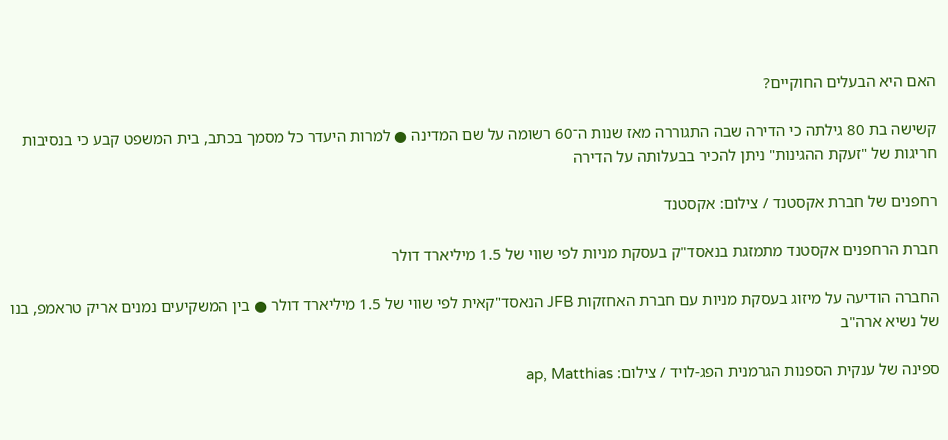האם היא הבעלים החוקיים?

קשישה בת 80 גילתה כי הדירה שבה התגוררה מאז שנות ה־60 רשומה על שם המדינה ● למרות היעדר כל מסמך בכתב, בית המשפט קבע כי בנסיבות חריגות של "זעקת ההגינות" ניתן להכיר בבעלותה על הדירה

רחפנים של חברת אקסטנד / צילום: אקסטנד

חברת הרחפנים אקסטנד מתמזגת בנאסד"ק בעסקת מניות לפי שווי של 1.5 מיליארד דולר

החברה הודיעה על מיזוג בעסקת מניות עם חברת האחזקות JFB הנאסד"קאית לפי שווי של 1.5 מיליארד דולר ● בין המשקיעים נמנים אריק טראמפ, בנו של נשיא ארה"ב

ספינה של ענקית הספנות הגרמנית הפג-לויד / צילום: ap, Matthias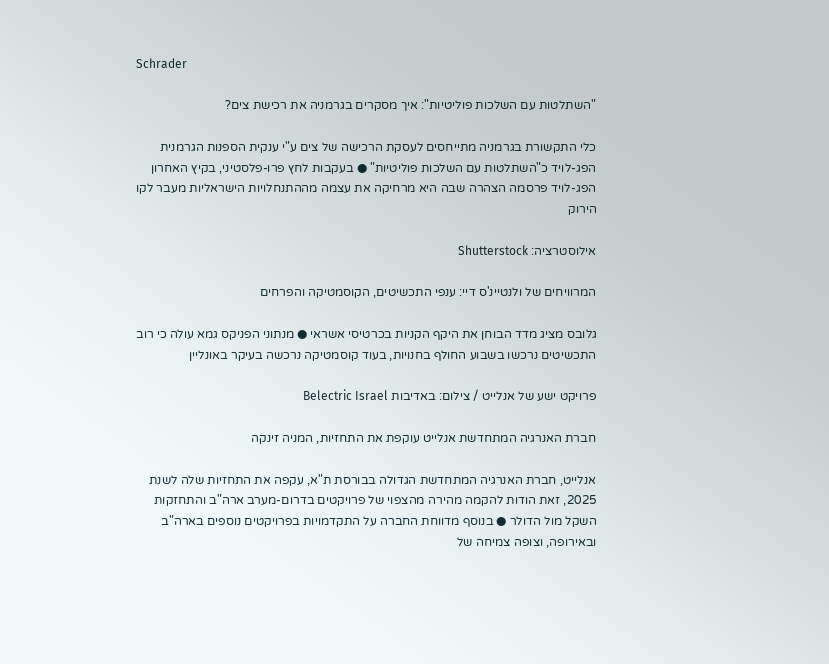Schrader

"השתלטות עם השלכות פוליטיות": איך מסקרים בגרמניה את רכישת צים?

כלי התקשורת בגרמניה מתייחסים לעסקת הרכישה של צים ע"י ענקית הספנות הגרמנית הפג-לויד כ"השתלטות עם השלכות פוליטיות" ● בעקבות לחץ פרו-פלסטיני, בקיץ האחרון הפג-לויד פרסמה הצהרה שבה היא מרחיקה את עצמה מההתנחלויות הישראליות מעבר לקו הירוק

אילוסטרציה: Shutterstock

המרוויחים של ולנטיינ'ס דיי: ענפי התכשיטים, הקוסמטיקה והפרחים

גלובס מציג מדד הבוחן את היקף הקניות בכרטיסי אשראי ● מנתוני הפניקס גמא עולה כי רוב התכשיטים נרכשו בשבוע החולף בחנויות, בעוד קוסמטיקה נרכשה בעיקר באונליין

פרויקט ישע של אנלייט / צילום: באדיבות Belectric Israel

חברת האנרגיה המתחדשת אנלייט עוקפת את התחזיות, המניה זינקה

אנלייט, חברת האנרגיה המתחדשת הגדולה בבורסת ת"א, עקפה את התחזיות שלה לשנת 2025, זאת הודות להקמה מהירה מהצפוי של פרויקטים בדרום-מערב ארה"ב והתחזקות השקל מול הדולר ● בנוסף מדווחת החברה על התקדמויות בפרויקטים נוספים בארה"ב ובאירופה, וצופה צמיחה של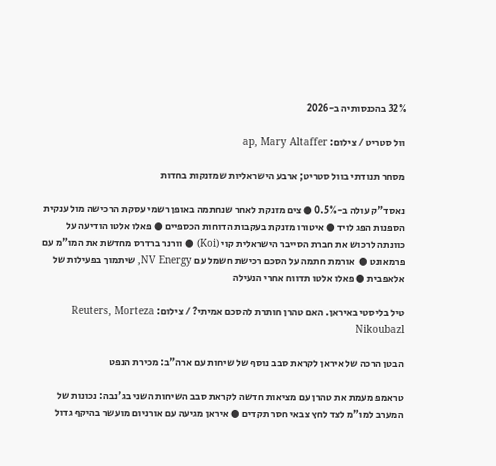32% בהכנסותיה ב-2026

וול סטריט / צילום: ap, Mary Altaffer

מסחר תנודתי בוול סטריט; ארבע הישראליות שמזנקות בחדות

נאסד"ק עולה ב-0.5% ● צים מזנקת לאחר שנחתמה באופן רשמי עסקת הרכישה מול ענקית הספנות הפג לויד ● איטורו מזנקת בעקבות הדוחות הכספיים ● פאלו אלטו הודיעה על כוונתה לרכוש את חברת הסייבר הישראלית קוי (Koi) ● וורנר ברדרס מחדשת את המו"מ עם פרמאונט ●  אורמת חתמה על הסכם רכישת חשמל עם NV Energy, שיתמוך בפעילות של אלאפבית ● פאלו אלטו תדווח אחרי הנעילה

טיל בליסטי באיראן. האם טהרן חותרת להסכם אמיתי? / צילום: Reuters, Morteza Nikoubazl

הבטן הרכה של איראן לקראת סבב נוסף של שיחות עם ארה"ב: מכירת הנפט

טראמפ מעמת את טהרן עם מציאות חדשה לקראת סבב השיחות השני בג'נבה: נכונות של המערב למו"מ לצד לחץ צבאי חסר תקדים ● איראן מגיעה עם אורניום מועשר בהיקף גדול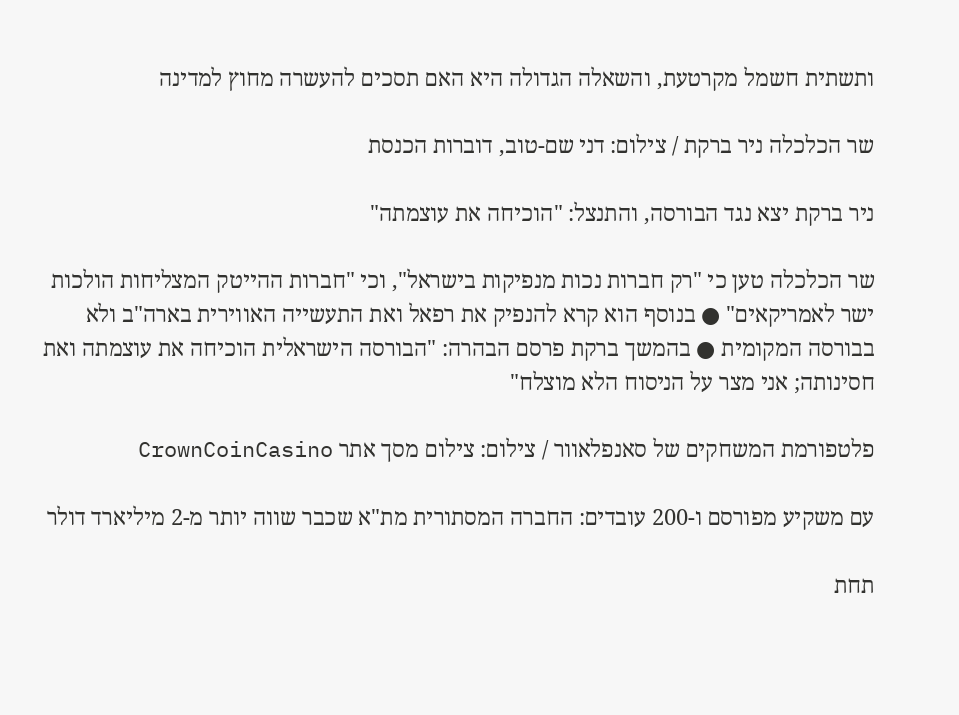ותשתית חשמל מקרטעת, והשאלה הגדולה היא האם תסכים להעשרה מחוץ למדינה

שר הכלכלה ניר ברקת / צילום: דני שם-טוב, דוברות הכנסת

ניר ברקת יצא נגד הבורסה, והתנצל: "הוכיחה את עוצמתה"

שר הכלכלה טען כי "רק חברות נכות מנפיקות בישראל", וכי "חברות ההייטק המצליחות הולכות ישר לאמריקאים" ● בנוסף הוא קרא להנפיק את רפאל ואת התעשייה האווירית בארה"ב ולא בבורסה המקומית ● בהמשך ברקת פרסם הבהרה: "הבורסה הישראלית הוכיחה את עוצמתה ואת חסינותה; אני מצר על הניסוח הלא מוצלח"

פלטפורמת המשחקים של סאנפלאוור / צילום: צילום מסך אתר CrownCoinCasino

עם משקיע מפורסם ו-200 עובדים: החברה המסתורית מת"א שכבר שווה יותר מ-2 מיליארד דולר

תחת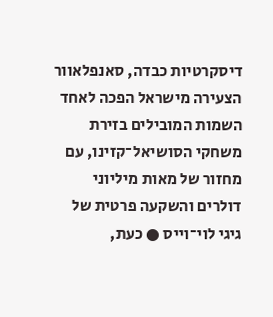דיסקרטיות כבדה, סאנפלאוור הצעירה מישראל הפכה לאחד השמות המובילים בזירת משחקי הסושיאל־קזינו, עם מחזור של מאות מיליוני דולרים והשקעה פרטית של גיגי לוי־וייס ● כעת,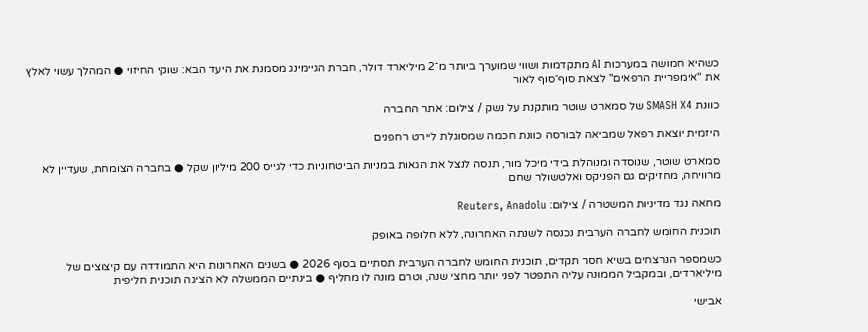כשהיא חמושה במערכות AI מתקדמות ושווי שמוערך ביותר מ־2 מיליארד דולר, חברת הגיימינג מסמנת את היעד הבא: שוקי החיזוי ● המהלך עשוי לאלץ את "אימפריית הרפאים" לצאת סוף־סוף לאור

כוונת SMASH X4 של סמארט שוטר מותקנת על נשק / צילום: אתר החברה

היזמית יוצאת רפאל שמביאה לבורסה כוונת חכמה שמסוגלת ליירט רחפנים

סמארט שוטר, שנוסדה ומנוהלת בידי מיכל מור, תנסה לנצל את הגאות במניות הביטחוניות כדי לגייס 200 מיליון שקל ● בחברה הצומחת, שעדיין לא מרוויחה, מחזיקים גם הפניקס ואלטשולר שחם

מחאה נגד מדיניות המשטרה / צילום: Reuters, Anadolu

תוכנית החומש לחברה הערבית נכנסה לשנתה האחרונה, ללא חלופה באופק

כשמספר הנרצחים בשיא חסר תקדים, תוכנית החומש לחברה הערבית תסתיים בסוף 2026 ● בשנים האחרונות היא התמודדה עם קיצוצים של מיליארדים, ובמקביל הממונה עליה התפטר לפני יותר מחצי שנה, וטרם מונה לו מחליף ● בינתיים הממשלה לא הציגה תוכנית חליפית

אבישי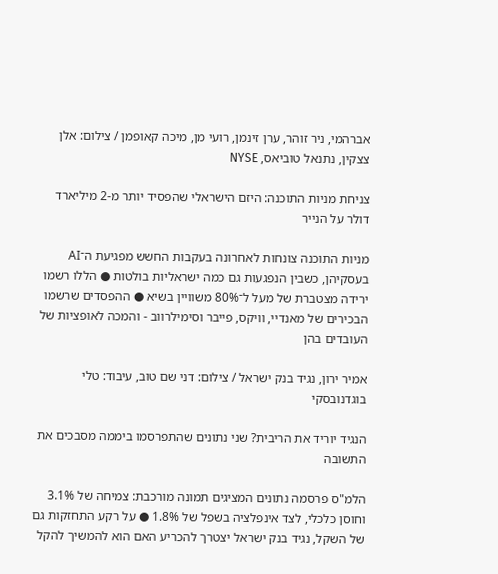אברהמי, ניר זוהר, ערן זינמן, רועי מן, מיכה קאופמן / צילום: אלן צצקין, נתנאל טוביאס, NYSE

צניחת מניות התוכנה: היזם הישראלי שהפסיד יותר מ-2 מיליארד דולר על הנייר

מניות התוכנה צונחות לאחרונה בעקבות החשש מפגיעת ה־AI בעסקיהן, כשבין הנפגעות גם כמה ישראליות בולטות ● הללו רשמו ירידה מצטברת של מעל ל־80% משוויין בשיא ● ההפסדים שרשמו הבכירים של מאנדיי, וויקס, פייבר וסימילרווב - והמכה לאופציות של העובדים בהן

אמיר ירון, נגיד בנק ישראל / צילום: דני שם טוב, עיבוד: טלי בוגדנובסקי

הנגיד יוריד את הריבית? שני נתונים שהתפרסמו ביממה מסבכים את התשובה

הלמ"ס פרסמה נתונים המציגים תמונה מורכבת: צמיחה של 3.1% וחוסן כלכלי, לצד אינפלציה בשפל של 1.8% ● על רקע התחזקות גם של השקל, נגיד בנק ישראל יצטרך להכריע האם הוא להמשיך להקל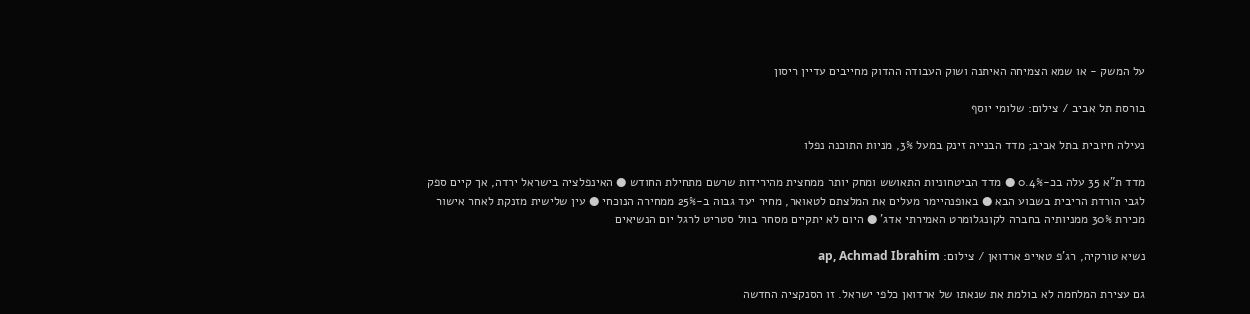על המשק - או שמא הצמיחה האיתנה ושוק העבודה ההדוק מחייבים עדיין ריסון

בורסת תל אביב / צילום: שלומי יוסף

נעילה חיובית בתל אביב; מדד הבנייה זינק במעל 3%, מניות התוכנה נפלו

מדד ת"א 35 עלה בכ-0.4% ● מדד הביטחוניות התאושש ומחק יותר ממחצית מהירידות שרשם מתחילת החודש ● האינפלציה בישראל ירדה, אך קיים ספק לגבי הורדת הריבית בשבוע הבא ● באופנהיימר מעלים את המלצתם לטאואר, מחיר יעד גבוה ב-25% ממחירה הנוכחי ● עין שלישית מזנקת לאחר אישור מכירת 30% ממניותיה בחברה לקונגלומרט האמירתי אדג' ● היום לא יתקיים מסחר בוול סטריט לרגל יום הנשיאים

נשיא טורקיה, רג'פ טאייפ ארדואן / צילום: ap, Achmad Ibrahim

גם עצירת המלחמה לא בולמת את שנאתו של ארדואן כלפי ישראל. זו הסנקציה החדשה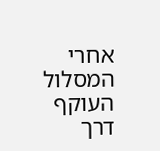אחרי המסלול העוקף דרך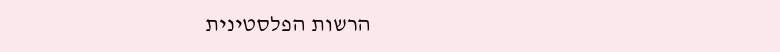הרשות הפלסטינית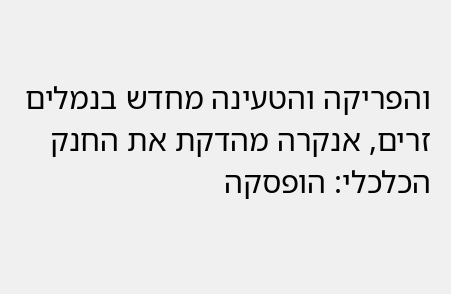והפריקה והטעינה מחדש בנמלים זרים, אנקרה מהדקת את החנק הכלכלי: הופסקה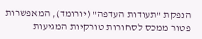הנפקת "תעודות העדפה" (יורומד), המאפשרות פטור ממכס לסחורות טורקיות המגיעות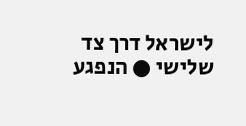לישראל דרך צד שלישי ● הנפגע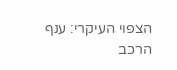הצפוי העיקרי: ענף הרכב